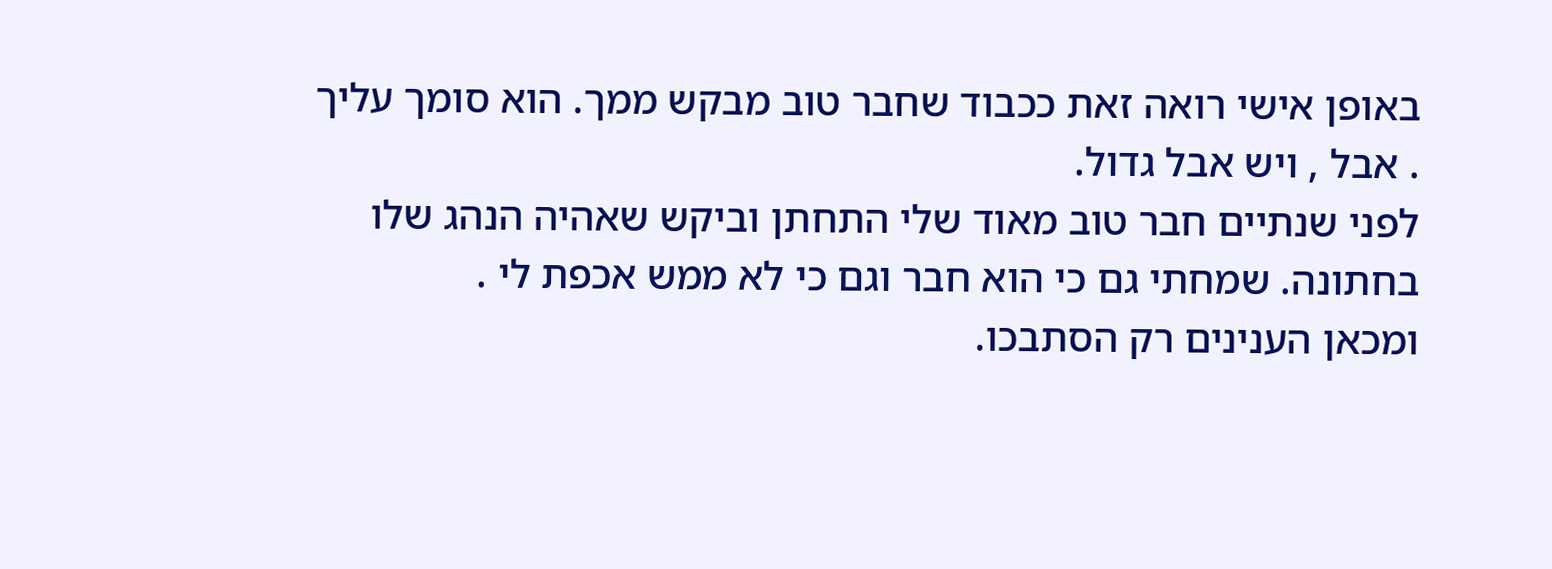באופן אישי רואה זאת ככבוד שחבר טוב מבקש ממך. הוא סומך עליך . אבל , ויש אבל גדול.
לפני שנתיים חבר טוב מאוד שלי התחתן וביקש שאהיה הנהג שלו בחתונה. שמחתי גם כי הוא חבר וגם כי לא ממש אכפת לי .
ומכאן הענינים רק הסתבכו.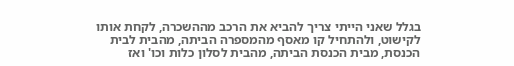בגלל שאני הייתי צריך להביא את הרכב מההשכרה, לקחת אותו לקישוט, ולהתחיל קו מאסף מהמספרה הביתה, מהבית לבית הכנסת, מבית הכנסת הביתה, מהבית לסלון כלות וכו' ואז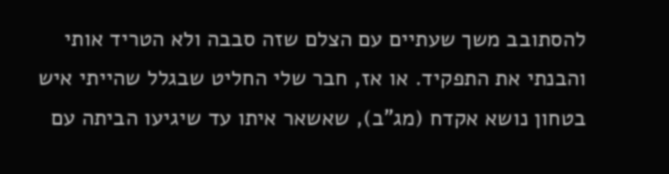להסתובב משך שעתיים עם הצלם שזה סבבה ולא הטריד אותי והבנתי את התפקיד. או אז, חבר שלי החליט שבגלל שהייתי איש בטחון נושא אקדח (מג"ב), שאשאר איתו עד שיגיעו הביתה עם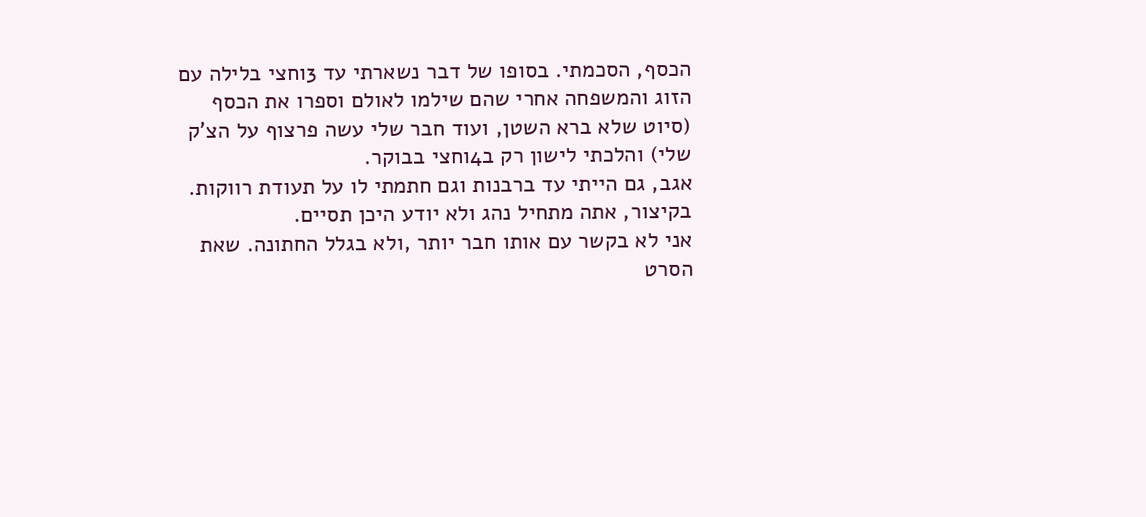הכסף, הסכמתי. בסופו של דבר נשארתי עד 3וחצי בלילה עם הזוג והמשפחה אחרי שהם שילמו לאולם וספרו את הכסף (סיוט שלא ברא השטן, ועוד חבר שלי עשה פרצוף על הצ'ק שלי) והלכתי לישון רק ב4וחצי בבוקר.
אגב, גם הייתי עד ברבנות וגם חתמתי לו על תעודת רווקות.
בקיצור, אתה מתחיל נהג ולא יודע היכן תסיים.
אני לא בקשר עם אותו חבר יותר ,ולא בגלל החתונה. שאת הסרט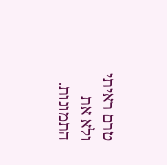טרם ראיתי ולא את התמונות.